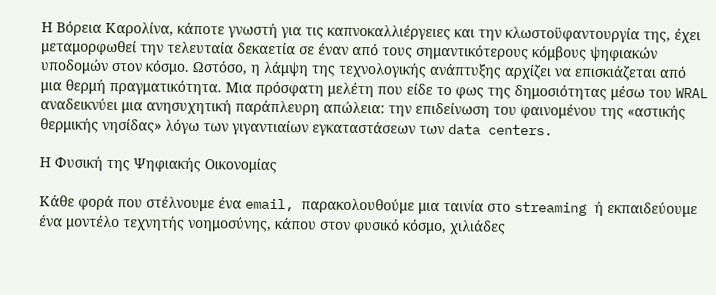Η Βόρεια Καρολίνα, κάποτε γνωστή για τις καπνοκαλλιέργειες και την κλωστοϋφαντουργία της, έχει μεταμορφωθεί την τελευταία δεκαετία σε έναν από τους σημαντικότερους κόμβους ψηφιακών υποδομών στον κόσμο. Ωστόσο, η λάμψη της τεχνολογικής ανάπτυξης αρχίζει να επισκιάζεται από μια θερμή πραγματικότητα. Μια πρόσφατη μελέτη που είδε το φως της δημοσιότητας μέσω του WRAL αναδεικνύει μια ανησυχητική παράπλευρη απώλεια: την επιδείνωση του φαινομένου της «αστικής θερμικής νησίδας» λόγω των γιγαντιαίων εγκαταστάσεων των data centers.

Η Φυσική της Ψηφιακής Οικονομίας

Κάθε φορά που στέλνουμε ένα email, παρακολουθούμε μια ταινία στο streaming ή εκπαιδεύουμε ένα μοντέλο τεχνητής νοημοσύνης, κάπου στον φυσικό κόσμο, χιλιάδες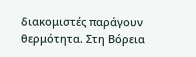διακομιστές παράγουν θερμότητα. Στη Βόρεια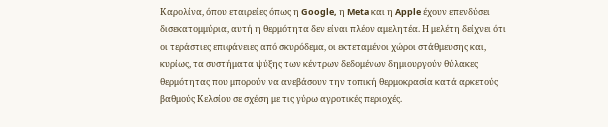Καρολίνα, όπου εταιρείες όπως η Google, η Meta και η Apple έχουν επενδύσει δισεκατομμύρια, αυτή η θερμότητα δεν είναι πλέον αμελητέα. Η μελέτη δείχνει ότι οι τεράστιες επιφάνειες από σκυρόδεμα, οι εκτεταμένοι χώροι στάθμευσης και, κυρίως, τα συστήματα ψύξης των κέντρων δεδομένων δημιουργούν θύλακες θερμότητας που μπορούν να ανεβάσουν την τοπική θερμοκρασία κατά αρκετούς βαθμούς Κελσίου σε σχέση με τις γύρω αγροτικές περιοχές.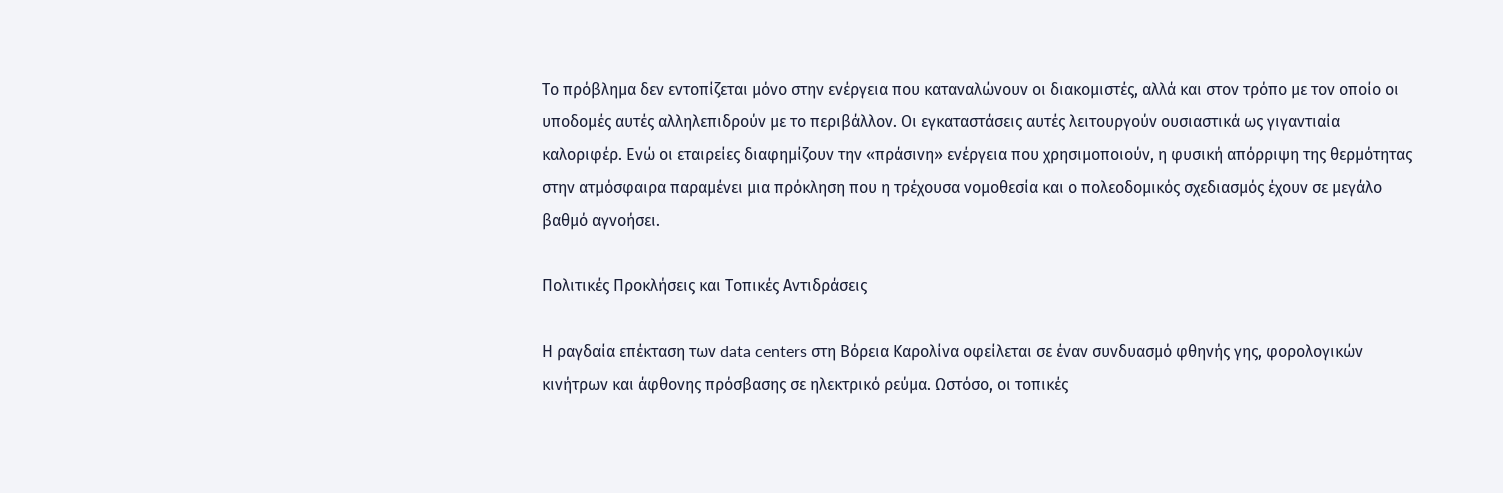Το πρόβλημα δεν εντοπίζεται μόνο στην ενέργεια που καταναλώνουν οι διακομιστές, αλλά και στον τρόπο με τον οποίο οι υποδομές αυτές αλληλεπιδρούν με το περιβάλλον. Οι εγκαταστάσεις αυτές λειτουργούν ουσιαστικά ως γιγαντιαία καλοριφέρ. Ενώ οι εταιρείες διαφημίζουν την «πράσινη» ενέργεια που χρησιμοποιούν, η φυσική απόρριψη της θερμότητας στην ατμόσφαιρα παραμένει μια πρόκληση που η τρέχουσα νομοθεσία και ο πολεοδομικός σχεδιασμός έχουν σε μεγάλο βαθμό αγνοήσει.

Πολιτικές Προκλήσεις και Τοπικές Αντιδράσεις

Η ραγδαία επέκταση των data centers στη Βόρεια Καρολίνα οφείλεται σε έναν συνδυασμό φθηνής γης, φορολογικών κινήτρων και άφθονης πρόσβασης σε ηλεκτρικό ρεύμα. Ωστόσο, οι τοπικές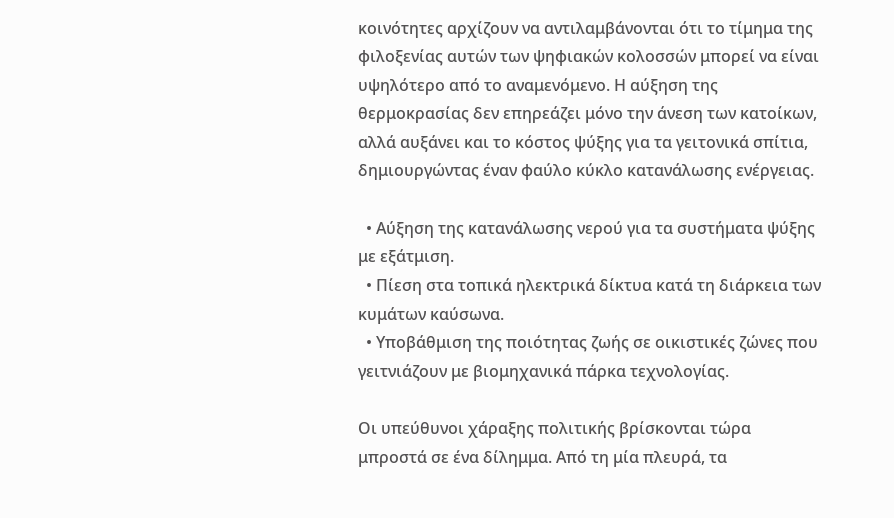κοινότητες αρχίζουν να αντιλαμβάνονται ότι το τίμημα της φιλοξενίας αυτών των ψηφιακών κολοσσών μπορεί να είναι υψηλότερο από το αναμενόμενο. Η αύξηση της θερμοκρασίας δεν επηρεάζει μόνο την άνεση των κατοίκων, αλλά αυξάνει και το κόστος ψύξης για τα γειτονικά σπίτια, δημιουργώντας έναν φαύλο κύκλο κατανάλωσης ενέργειας.

  • Αύξηση της κατανάλωσης νερού για τα συστήματα ψύξης με εξάτμιση.
  • Πίεση στα τοπικά ηλεκτρικά δίκτυα κατά τη διάρκεια των κυμάτων καύσωνα.
  • Υποβάθμιση της ποιότητας ζωής σε οικιστικές ζώνες που γειτνιάζουν με βιομηχανικά πάρκα τεχνολογίας.

Οι υπεύθυνοι χάραξης πολιτικής βρίσκονται τώρα μπροστά σε ένα δίλημμα. Από τη μία πλευρά, τα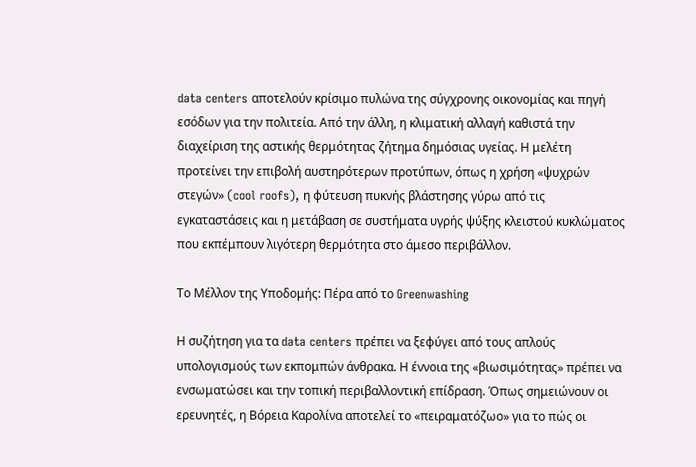data centers αποτελούν κρίσιμο πυλώνα της σύγχρονης οικονομίας και πηγή εσόδων για την πολιτεία. Από την άλλη, η κλιματική αλλαγή καθιστά την διαχείριση της αστικής θερμότητας ζήτημα δημόσιας υγείας. Η μελέτη προτείνει την επιβολή αυστηρότερων προτύπων, όπως η χρήση «ψυχρών στεγών» (cool roofs), η φύτευση πυκνής βλάστησης γύρω από τις εγκαταστάσεις και η μετάβαση σε συστήματα υγρής ψύξης κλειστού κυκλώματος που εκπέμπουν λιγότερη θερμότητα στο άμεσο περιβάλλον.

Το Μέλλον της Υποδομής: Πέρα από το Greenwashing

Η συζήτηση για τα data centers πρέπει να ξεφύγει από τους απλούς υπολογισμούς των εκπομπών άνθρακα. Η έννοια της «βιωσιμότητας» πρέπει να ενσωματώσει και την τοπική περιβαλλοντική επίδραση. Όπως σημειώνουν οι ερευνητές, η Βόρεια Καρολίνα αποτελεί το «πειραματόζωο» για το πώς οι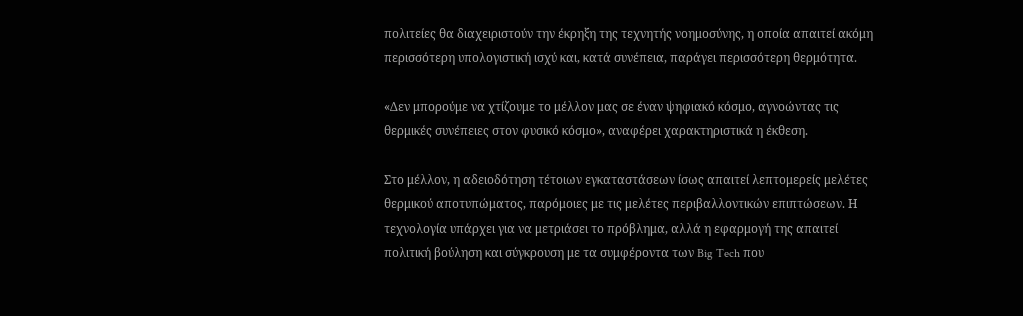πολιτείες θα διαχειριστούν την έκρηξη της τεχνητής νοημοσύνης, η οποία απαιτεί ακόμη περισσότερη υπολογιστική ισχύ και, κατά συνέπεια, παράγει περισσότερη θερμότητα.

«Δεν μπορούμε να χτίζουμε το μέλλον μας σε έναν ψηφιακό κόσμο, αγνοώντας τις θερμικές συνέπειες στον φυσικό κόσμο», αναφέρει χαρακτηριστικά η έκθεση.

Στο μέλλον, η αδειοδότηση τέτοιων εγκαταστάσεων ίσως απαιτεί λεπτομερείς μελέτες θερμικού αποτυπώματος, παρόμοιες με τις μελέτες περιβαλλοντικών επιπτώσεων. Η τεχνολογία υπάρχει για να μετριάσει το πρόβλημα, αλλά η εφαρμογή της απαιτεί πολιτική βούληση και σύγκρουση με τα συμφέροντα των Big Tech που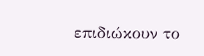επιδιώκουν το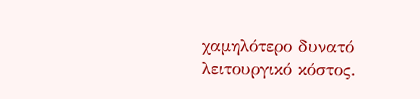χαμηλότερο δυνατό λειτουργικό κόστος.